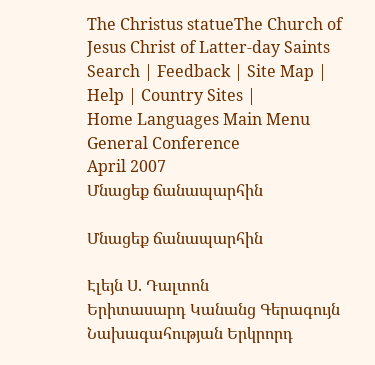The Christus statueThe Church of Jesus Christ of Latter-day Saints Search | Feedback | Site Map | Help | Country Sites |
Home Languages Main Menu
General Conference
April 2007
Մնացեք ճանապարհին

Մնացեք ճանապարհին

Էլեյն Ս. Դալտոն
Երիտասարդ Կանանց Գերագույն Նախագահության Երկրորդ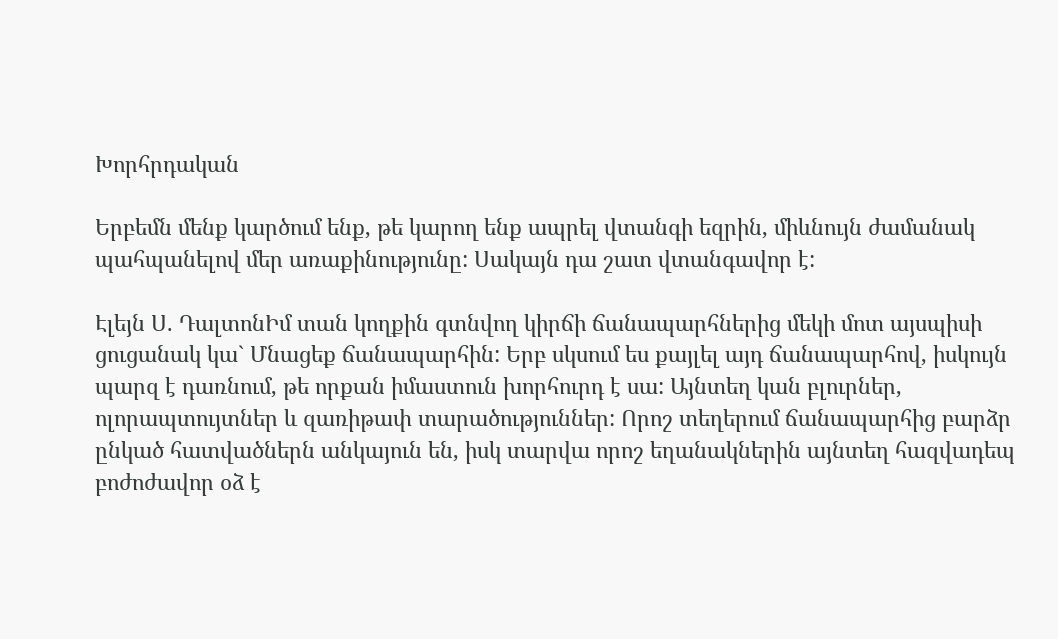Խորհրդական

Երբեմն մենք կարծում ենք, թե կարող ենք ապրել վտանգի եզրին, միևնույն ժամանակ պահպանելով մեր առաքինությունը: Սակայն դա շատ վտանգավոր է:

Էլեյն Ս. ԴալտոնԻմ տան կողքին գտնվող կիրճի ճանապարհներից մեկի մոտ այսպիսի ցուցանակ կա` Մնացեք ճանապարհին: Երբ սկսում ես քայլել այդ ճանապարհով, իսկույն պարզ է դառնում, թե որքան իմաստուն խորհուրդ է սա: Այնտեղ կան բլուրներ, ոլորապտույտներ և զառիթափ տարածություններ: Որոշ տեղերում ճանապարհից բարձր ընկած հատվածներն անկայուն են, իսկ տարվա որոշ եղանակներին այնտեղ հազվադեպ բոժոժավոր օձ է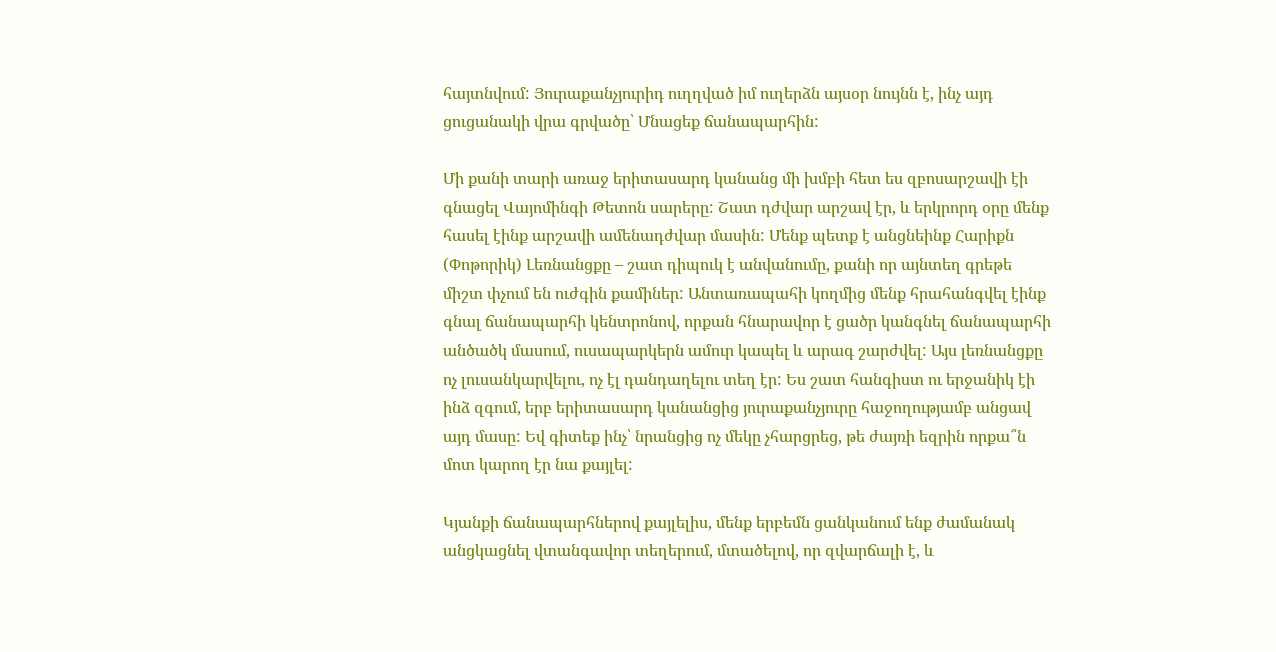հայտնվում: Յուրաքանչյուրիդ ուղղված իմ ուղերձն այսօր նույնն է, ինչ այդ ցուցանակի վրա գրվածը՝ Մնացեք ճանապարհին:

Մի քանի տարի առաջ երիտասարդ կանանց մի խմբի հետ ես զբոսարշավի էի գնացել Վայոմինգի Թետոն սարերը: Շատ դժվար արշավ էր, և երկրորդ օրը մենք հասել էինք արշավի ամենադժվար մասին: Մենք պետք է անցնեինք Հարիքն (Փոթորիկ) Լեռնանցքը – շատ դիպուկ է անվանումը, քանի որ այնտեղ գրեթե միշտ փչում են ուժգին քամիներ: Անտառապահի կողմից մենք հրահանգվել էինք գնալ ճանապարհի կենտրոնով, որքան հնարավոր է ցածր կանգնել ճանապարհի անծածկ մասում, ուսապարկերն ամուր կապել և արագ շարժվել: Այս լեռնանցքը ոչ լուսանկարվելու, ոչ էլ դանդաղելու տեղ էր: Ես շատ հանգիստ ու երջանիկ էի ինձ զգում, երբ երիտասարդ կանանցից յուրաքանչյուրը հաջողությամբ անցավ այդ մասը: Եվ գիտեք ինչ՝ նրանցից ոչ մեկը չհարցրեց, թե ժայռի եզրին որքա՞ն մոտ կարող էր նա քայլել:

Կյանքի ճանապարհներով քայլելիս, մենք երբեմն ցանկանում ենք ժամանակ անցկացնել վտանգավոր տեղերում, մտածելով, որ զվարճալի է, և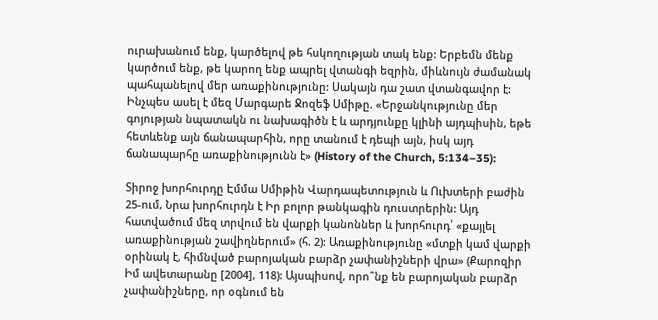ուրախանում ենք, կարծելով թե հսկողության տակ ենք: Երբեմն մենք կարծում ենք, թե կարող ենք ապրել վտանգի եզրին, միևնույն ժամանակ պահպանելով մեր առաքինությունը: Սակայն դա շատ վտանգավոր է: Ինչպես ասել է մեզ Մարգարե Ջոզեֆ Սմիթը. «Երջանկությունը մեր գոյության նպատակն ու նախագիծն է և արդյունքը կլինի այդպիսին, եթե հետևենք այն ճանապարհին, որը տանում է դեպի այն, իսկ այդ ճանապարհը առաքինությունն է» (History of the Church, 5:134–35):

Տիրոջ խորհուրդը Էմմա Սմիթին Վարդապետություն և Ուխտերի բաժին 25-ում, Նրա խորհուրդն է Իր բոլոր թանկագին դուստրերին: Այդ հատվածում մեզ տրվում են վարքի կանոններ և խորհուրդ՝ «քայլել առաքինության շավիղներում» (հ. 2): Առաքինությունը «մտքի կամ վարքի օրինակ է, հիմնված բարոյական բարձր չափանիշների վրա» (Քարոզիր Իմ ավետարանը [2004], 118): Այսպիսով, որո՞նք են բարոյական բարձր չափանիշները, որ օգնում են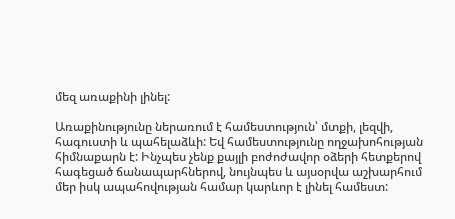մեզ առաքինի լինել:

Առաքինությունը ներառում է համեստություն՝ մտքի, լեզվի, հագուստի և պահելաձևի: Եվ համեստությունը ողջախոհության հիմնաքարն է: Ինչպես չենք քայլի բոժոժավոր օձերի հետքերով հագեցած ճանապարհներով, նույնպես և այսօրվա աշխարհում մեր իսկ ապահովության համար կարևոր է լինել համեստ: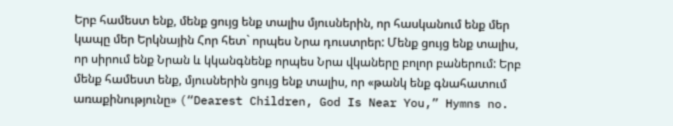Երբ համեստ ենք, մենք ցույց ենք տալիս մյուսներին, որ հասկանում ենք մեր կապը մեր Երկնային Հոր հետ` որպես Նրա դուստրեր: Մենք ցույց ենք տալիս, որ սիրում ենք Նրան և կկանգնենք որպես Նրա վկաները բոլոր բաներում: Երբ մենք համեստ ենք, մյուսներին ցույց ենք տալիս, որ «թանկ ենք գնահատում առաքինությունը» (“Dearest Children, God Is Near You,” Hymns no.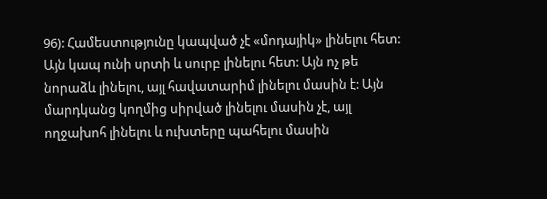96): Համեստությունը կապված չէ «մոդայիկ» լինելու հետ: Այն կապ ունի սրտի և սուրբ լինելու հետ: Այն ոչ թե նորաձև լինելու, այլ հավատարիմ լինելու մասին է: Այն մարդկանց կողմից սիրված լինելու մասին չէ, այլ ողջախոհ լինելու և ուխտերը պահելու մասին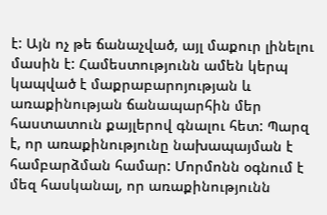է: Այն ոչ թե ճանաչված, այլ մաքուր լինելու մասին է: Համեստությունն ամեն կերպ կապված է մաքրաբարոյության և առաքինության ճանապարհին մեր հաստատուն քայլերով գնալու հետ: Պարզ է, որ առաքինությունը նախապայման է համբարձման համար: Մորմոնն օգնում է մեզ հասկանալ, որ առաքինությունն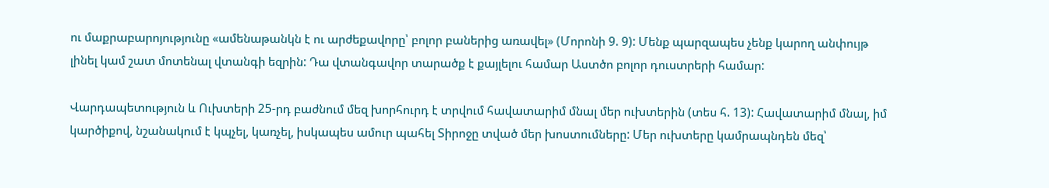ու մաքրաբարոյությունը «ամենաթանկն է ու արժեքավորը՝ բոլոր բաներից առավել» (Մորոնի 9. 9): Մենք պարզապես չենք կարող անփույթ լինել կամ շատ մոտենալ վտանգի եզրին: Դա վտանգավոր տարածք է քայլելու համար Աստծո բոլոր դուստրերի համար:

Վարդապետություն և Ուխտերի 25-րդ բաժնում մեզ խորհուրդ է տրվում հավատարիմ մնալ մեր ուխտերին (տես հ. 13): Հավատարիմ մնալ, իմ կարծիքով, նշանակում է կպչել, կառչել, իսկապես ամուր պահել Տիրոջը տված մեր խոստումները: Մեր ուխտերը կամրապնդեն մեզ՝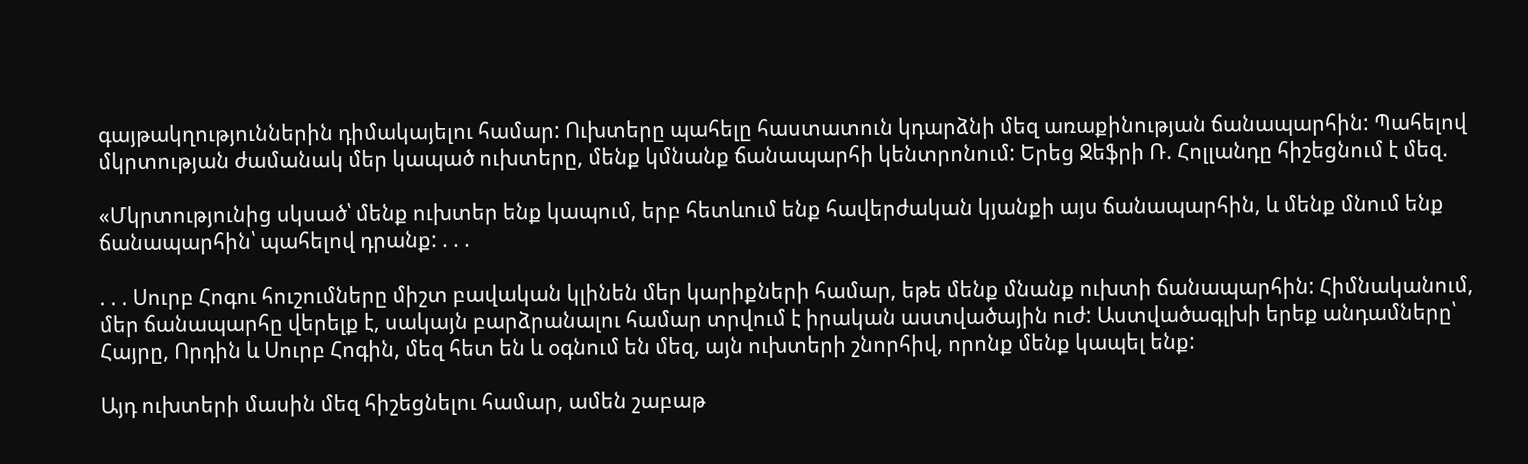գայթակղություններին դիմակայելու համար: Ուխտերը պահելը հաստատուն կդարձնի մեզ առաքինության ճանապարհին: Պահելով մկրտության ժամանակ մեր կապած ուխտերը, մենք կմնանք ճանապարհի կենտրոնում: Երեց Ջեֆրի Ռ. Հոլլանդը հիշեցնում է մեզ.

«Մկրտությունից սկսած՝ մենք ուխտեր ենք կապում, երբ հետևում ենք հավերժական կյանքի այս ճանապարհին, և մենք մնում ենք ճանապարհին՝ պահելով դրանք: . . .

. . . Սուրբ Հոգու հուշումները միշտ բավական կլինեն մեր կարիքների համար, եթե մենք մնանք ուխտի ճանապարհին: Հիմնականում, մեր ճանապարհը վերելք է, սակայն բարձրանալու համար տրվում է իրական աստվածային ուժ: Աստվածագլխի երեք անդամները՝ Հայրը, Որդին և Սուրբ Հոգին, մեզ հետ են և օգնում են մեզ, այն ուխտերի շնորհիվ, որոնք մենք կապել ենք:

Այդ ուխտերի մասին մեզ հիշեցնելու համար, ամեն շաբաթ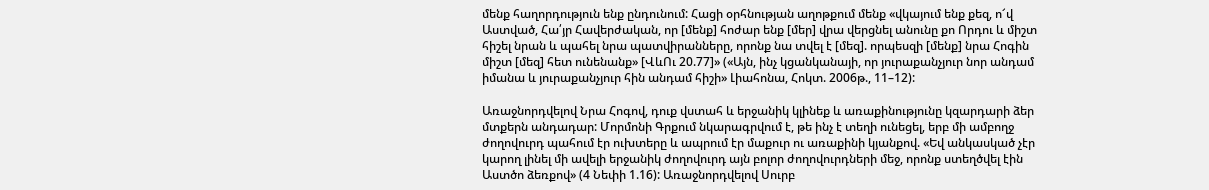մենք հաղորդություն ենք ընդունում: Հացի օրհնության աղոթքում մենք «վկայում ենք քեզ, ո՜վ Աստված, Հա՛յր Հավերժական, որ [մենք] հոժար ենք [մեր] վրա վերցնել անունը քո Որդու և միշտ հիշել նրան և պահել նրա պատվիրանները, որոնք նա տվել է [մեզ]. որպեսզի [մենք] նրա Հոգին միշտ [մեզ] հետ ունենանք» [ՎևՈւ 20.77]» («Այն, ինչ կցանկանայի, որ յուրաքանչյուր նոր անդամ իմանա և յուրաքանչյուր հին անդամ հիշի» Լիահոնա, Հոկտ. 2006թ., 11–12):

Առաջնորդվելով Նրա Հոգով, դուք վստահ և երջանիկ կլինեք և առաքինությունը կզարդարի ձեր մտքերն անդադար: Մորմոնի Գրքում նկարագրվում է, թե ինչ է տեղի ունեցել, երբ մի ամբողջ ժողովուրդ պահում էր ուխտերը և ապրում էր մաքուր ու առաքինի կյանքով. «Եվ անկասկած չէր կարող լինել մի ավելի երջանիկ ժողովուրդ այն բոլոր ժողովուրդների մեջ, որոնք ստեղծվել էին Աստծո ձեռքով» (4 Նեփի 1.16): Առաջնորդվելով Սուրբ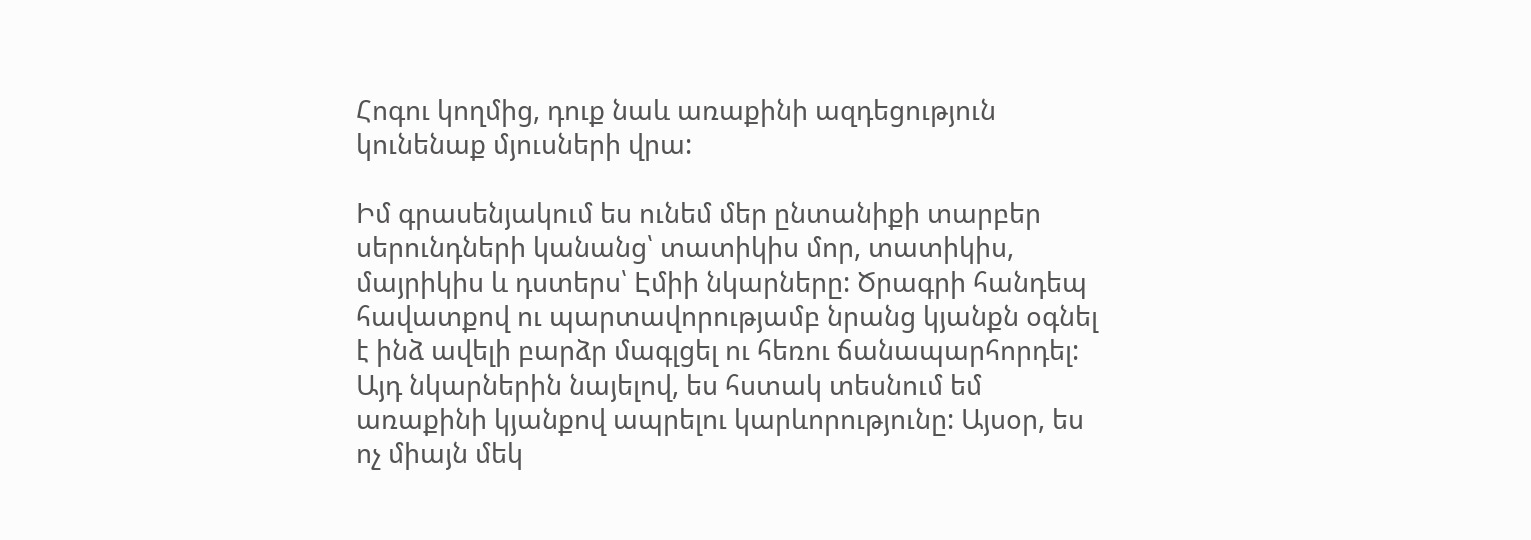Հոգու կողմից, դուք նաև առաքինի ազդեցություն կունենաք մյուսների վրա:

Իմ գրասենյակում ես ունեմ մեր ընտանիքի տարբեր սերունդների կանանց՝ տատիկիս մոր, տատիկիս, մայրիկիս և դստերս՝ Էմիի նկարները: Ծրագրի հանդեպ հավատքով ու պարտավորությամբ նրանց կյանքն օգնել է ինձ ավելի բարձր մագլցել ու հեռու ճանապարհորդել: Այդ նկարներին նայելով, ես հստակ տեսնում եմ առաքինի կյանքով ապրելու կարևորությունը: Այսօր, ես ոչ միայն մեկ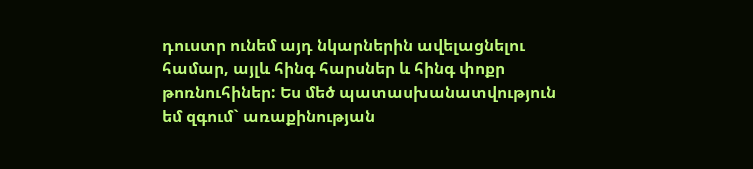դուստր ունեմ այդ նկարներին ավելացնելու համար, այլև հինգ հարսներ և հինգ փոքր թոռնուհիներ: Ես մեծ պատասխանատվություն եմ զգում` առաքինության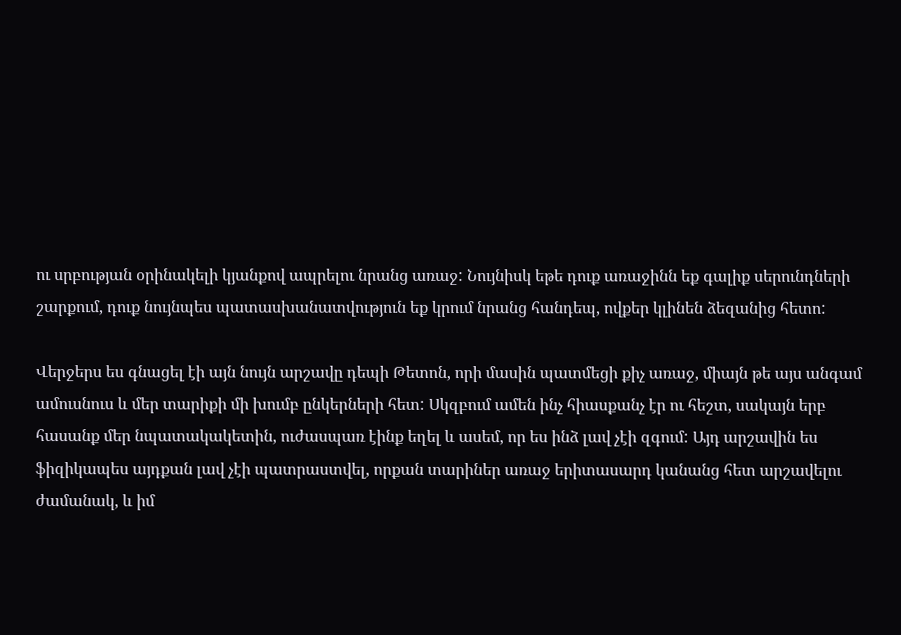ու սրբության օրինակելի կյանքով ապրելու նրանց առաջ: Նույնիսկ եթե դուք առաջինն եք գալիք սերունդների շարքում, դուք նույնպես պատասխանատվություն եք կրում նրանց հանդեպ, ովքեր կլինեն ձեզանից հետո:

Վերջերս ես գնացել էի այն նույն արշավը դեպի Թետոն, որի մասին պատմեցի քիչ առաջ, միայն թե այս անգամ ամուսնուս և մեր տարիքի մի խումբ ընկերների հետ: Սկզբում ամեն ինչ հիասքանչ էր ու հեշտ, սակայն երբ հասանք մեր նպատակակետին, ուժասպառ էինք եղել և ասեմ, որ ես ինձ լավ չէի զգում: Այդ արշավին ես ֆիզիկապես այդքան լավ չէի պատրաստվել, որքան տարիներ առաջ երիտասարդ կանանց հետ արշավելու ժամանակ, և իմ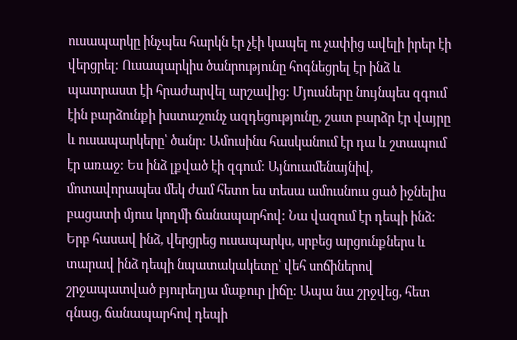ուսապարկը ինչպես հարկն էր չէի կապել ու չափից ավելի իրեր էի վերցրել: Ուսապարկիս ծանրությունը հոգնեցրել էր ինձ և պատրաստ էի հրաժարվել արշավից: Մյուսները նույնպես զգում էին բարձունքի խստաշունչ ազդեցությունը, շատ բարձր էր վայրը և ուսապարկերը՝ ծանր: Ամուսինս հասկանում էր դա և շտապում էր առաջ: Ես ինձ լքված էի զգում: Այնուամենայնիվ, մոտավորապես մեկ ժամ հետո ես տեսա ամուսնուս ցած իջնելիս բացատի մյուս կողմի ճանապարհով: Նա վազում էր դեպի ինձ: Երբ հասավ ինձ, վերցրեց ուսապարկս, սրբեց արցունքներս և տարավ ինձ դեպի նպատակակետը՝ վեհ սոճիներով շրջապատված բյուրեղյա մաքուր լիճը: Ապա նա շրջվեց, հետ գնաց, ճանապարհով դեպի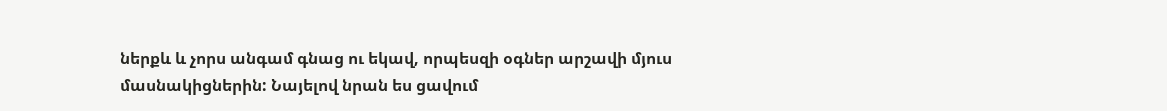ներքև և չորս անգամ գնաց ու եկավ, որպեսզի օգներ արշավի մյուս մասնակիցներին: Նայելով նրան ես ցավում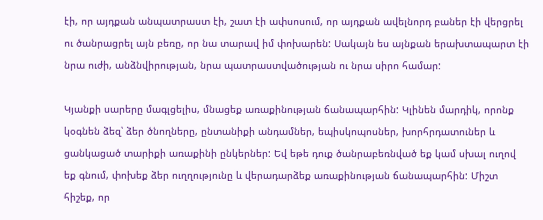էի, որ այդքան անպատրաստ էի, շատ էի ափսոսում, որ այդքան ավելնորդ բաներ էի վերցրել ու ծանրացրել այն բեռը, որ նա տարավ իմ փոխարեն: Սակայն ես այնքան երախտապարտ էի նրա ուժի, անձնվիրության, նրա պատրաստվածության ու նրա սիրո համար:

Կյանքի սարերը մագլցելիս, մնացեք առաքինության ճանապարհին: Կլինեն մարդիկ, որոնք կօգնեն ձեզ՝ ձեր ծնողները, ընտանիքի անդամներ, եպիսկոպոսներ, խորհրդատուներ և ցանկացած տարիքի առաքինի ընկերներ: Եվ եթե դուք ծանրաբեռնված եք կամ սխալ ուղով եք գնում, փոխեք ձեր ուղղությունը և վերադարձեք առաքինության ճանապարհին: Միշտ հիշեք, որ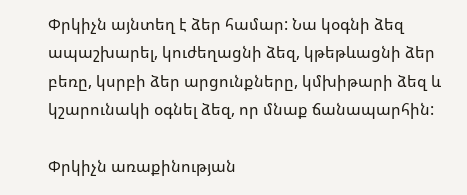Փրկիչն այնտեղ է ձեր համար: Նա կօգնի ձեզ ապաշխարել, կուժեղացնի ձեզ, կթեթևացնի ձեր բեռը, կսրբի ձեր արցունքները, կմխիթարի ձեզ և կշարունակի օգնել ձեզ, որ մնաք ճանապարհին:

Փրկիչն առաքինության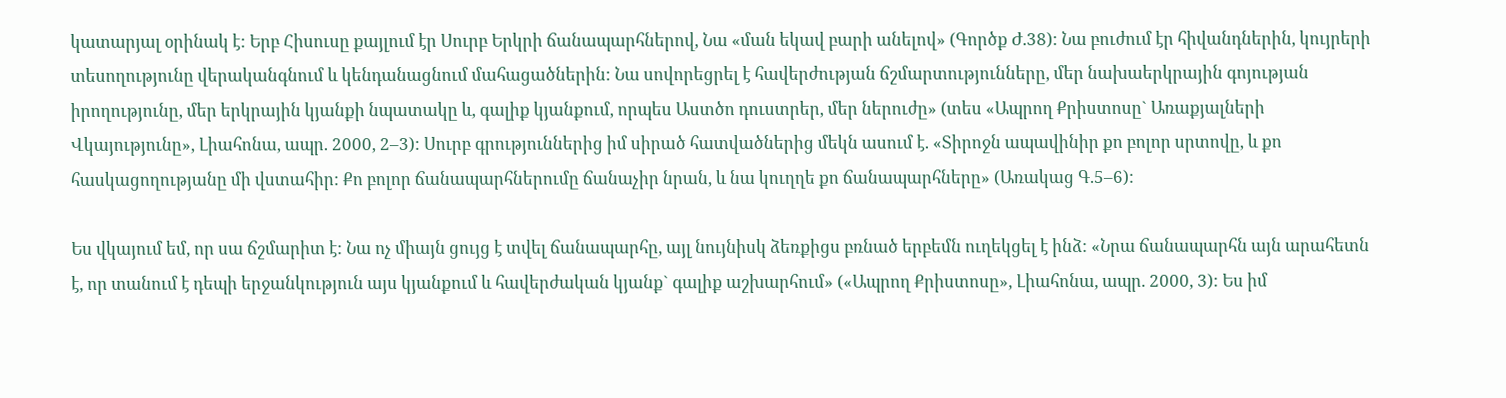կատարյալ օրինակ է: Երբ Հիսուսը քայլում էր Սուրբ Երկրի ճանապարհներով, Նա «ման եկավ բարի անելով» (Գործք Ժ.38): Նա բուժում էր հիվանդներին, կույրերի տեսողությունը վերականգնում և կենդանացնում մահացածներին: Նա սովորեցրել է հավերժության ճշմարտությունները, մեր նախաերկրային գոյության իրողությունը, մեր երկրային կյանքի նպատակը և, գալիք կյանքում, որպես Աստծո դուստրեր, մեր ներուժը» (տես «Ապրող Քրիստոսը` Առաքյալների Վկայությունը», Լիահոնա, ապր. 2000, 2–3): Սուրբ գրություններից իմ սիրած հատվածներից մեկն ասում է. «Տիրոջն ապավինիր քո բոլոր սրտովը, և քո հասկացողությանը մի վստահիր: Քո բոլոր ճանապարհներումը ճանաչիր նրան, և նա կուղղե քո ճանապարհները» (Առակաց Գ.5–6):

Ես վկայում եմ, որ սա ճշմարիտ է: Նա ոչ միայն ցույց է տվել ճանապարհը, այլ նույնիսկ ձեռքիցս բռնած երբեմն ուղեկցել է ինձ: «Նրա ճանապարհն այն արահետն է, որ տանում է դեպի երջանկություն այս կյանքում և հավերժական կյանք` գալիք աշխարհում» («Ապրող Քրիստոսը», Լիահոնա, ապր. 2000, 3): Ես իմ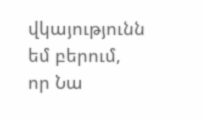վկայությունն եմ բերում, որ Նա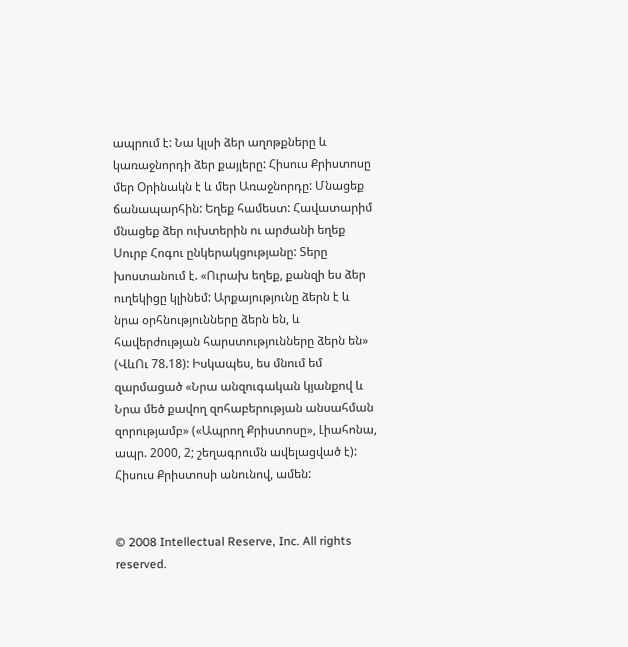ապրում է: Նա կլսի ձեր աղոթքները և կառաջնորդի ձեր քայլերը: Հիսուս Քրիստոսը մեր Օրինակն է և մեր Առաջնորդը: Մնացեք ճանապարհին: Եղեք համեստ: Հավատարիմ մնացեք ձեր ուխտերին ու արժանի եղեք Սուրբ Հոգու ընկերակցությանը: Տերը խոստանում է. «Ուրախ եղեք, քանզի ես ձեր ուղեկիցը կլինեմ: Արքայությունը ձերն է և նրա օրհնությունները ձերն են, և հավերժության հարստությունները ձերն են» (ՎևՈւ 78.18): Իսկապես, ես մնում եմ զարմացած «Նրա անզուգական կյանքով և Նրա մեծ քավող զոհաբերության անսահման զորությամբ» («Ապրող Քրիստոսը», Լիահոնա, ապր. 2000, 2; շեղագրումն ավելացված է): Հիսուս Քրիստոսի անունով, ամեն:


© 2008 Intellectual Reserve, Inc. All rights reserved.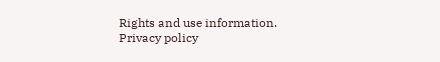Rights and use information.  Privacy policy